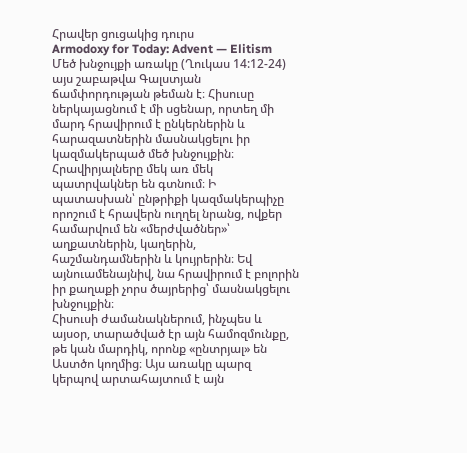Հրավեր ցուցակից դուրս
Armodoxy for Today: Advent — Elitism
Մեծ խնջույքի առակը (Ղուկաս 14:12-24) այս շաբաթվա Գալստյան ճամփորդության թեման է։ Հիսուսը ներկայացնում է մի սցենար, որտեղ մի մարդ հրավիրում է ընկերներին և հարազատներին մասնակցելու իր կազմակերպած մեծ խնջույքին։ Հրավիրյալները մեկ առ մեկ պատրվակներ են գտնում։ Ի պատասխան՝ ընթրիքի կազմակերպիչը որոշում է հրավերն ուղղել նրանց, ովքեր համարվում են «մերժվածներ»՝ աղքատներին, կաղերին, հաշմանդամներին և կույրերին։ Եվ այնուամենայնիվ, նա հրավիրում է բոլորին իր քաղաքի չորս ծայրերից՝ մասնակցելու խնջույքին։
Հիսուսի ժամանակներում, ինչպես և այսօր, տարածված էր այն համոզմունքը, թե կան մարդիկ, որոնք «ընտրյալ» են Աստծո կողմից։ Այս առակը պարզ կերպով արտահայտում է այն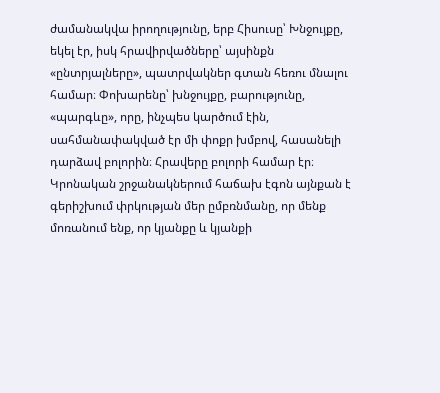ժամանակվա իրողությունը, երբ Հիսուսը՝ Խնջույքը, եկել էր, իսկ հրավիրվածները՝ այսինքն «ընտրյալները», պատրվակներ գտան հեռու մնալու համար։ Փոխարենը՝ խնջույքը, բարությունը, «պարգևը», որը, ինչպես կարծում էին, սահմանափակված էր մի փոքր խմբով, հասանելի դարձավ բոլորին։ Հրավերը բոլորի համար էր։
Կրոնական շրջանակներում հաճախ էգոն այնքան է գերիշխում փրկության մեր ըմբռնմանը, որ մենք մոռանում ենք, որ կյանքը և կյանքի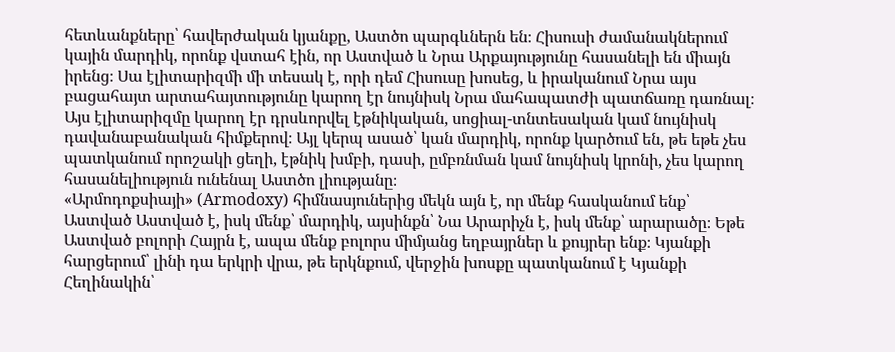հետևանքները՝ հավերժական կյանքը, Աստծո պարգևներն են։ Հիսուսի ժամանակներում կային մարդիկ, որոնք վստահ էին, որ Աստված և Նրա Արքայությունը հասանելի են միայն իրենց։ Սա էլիտարիզմի մի տեսակ է, որի դեմ Հիսուսը խոսեց, և իրականում Նրա այս բացահայտ արտահայտությունը կարող էր նույնիսկ Նրա մահապատժի պատճառը դառնալ։ Այս էլիտարիզմը կարող էր դրսևորվել էթնիկական, սոցիալ-տնտեսական կամ նույնիսկ դավանաբանական հիմքերով։ Այլ կերպ ասած՝ կան մարդիկ, որոնք կարծում են, թե եթե չես պատկանում որոշակի ցեղի, էթնիկ խմբի, դասի, ըմբռնման կամ նույնիսկ կրոնի, չես կարող հասանելիություն ունենալ Աստծո լիությանը։
«Արմոդոքսիայի» (Armodoxy) հիմնասյուներից մեկն այն է, որ մենք հասկանում ենք՝ Աստված Աստված է, իսկ մենք՝ մարդիկ, այսինքն՝ Նա Արարիչն է, իսկ մենք՝ արարածը։ Եթե Աստված բոլորի Հայրն է, ապա մենք բոլորս միմյանց եղբայրներ և քույրեր ենք։ Կյանքի հարցերում՝ լինի դա երկրի վրա, թե երկնքում, վերջին խոսքը պատկանում է Կյանքի Հեղինակին՝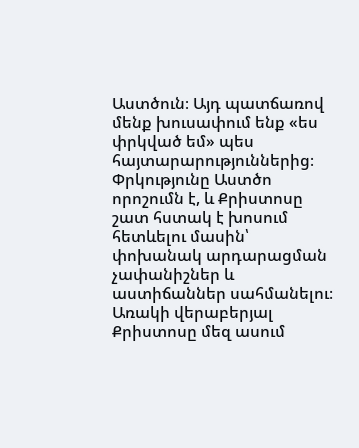Աստծուն։ Այդ պատճառով մենք խուսափում ենք «ես փրկված եմ» պես հայտարարություններից։ Փրկությունը Աստծո որոշումն է, և Քրիստոսը շատ հստակ է խոսում հետևելու մասին՝ փոխանակ արդարացման չափանիշներ և աստիճաններ սահմանելու։ Առակի վերաբերյալ Քրիստոսը մեզ ասում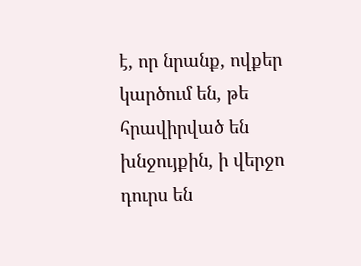է, որ նրանք, ովքեր կարծում են, թե հրավիրված են խնջույքին, ի վերջո դուրս են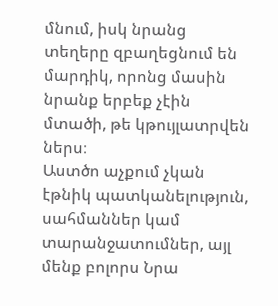մնում, իսկ նրանց տեղերը զբաղեցնում են մարդիկ, որոնց մասին նրանք երբեք չէին մտածի, թե կթույլատրվեն ներս։
Աստծո աչքում չկան էթնիկ պատկանելություն, սահմաններ կամ տարանջատումներ, այլ մենք բոլորս Նրա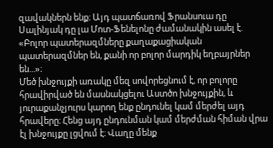զավակներն ենք։ Այդ պատճառով Ֆրանսուա դը Սալինյակ դը լա Մոտ-Ֆենելոնը ժամանակին ասել է. «Բոլոր պատերազմները քաղաքացիական պատերազմներ են, քանի որ բոլոր մարդիկ եղբայրներ են...»։
Մեծ խնջույքի առակը մեզ սովորեցնում է, որ բոլորը հրավիրված են մասնակցելու Աստծո խնջույքին, և յուրաքանչյուրս կարող ենք ընդունել կամ մերժել այդ հրավերը։ Հենց այդ ընդունման կամ մերժման հիման վրա էլ խնջույքը լցվում է։ Վաղը մենք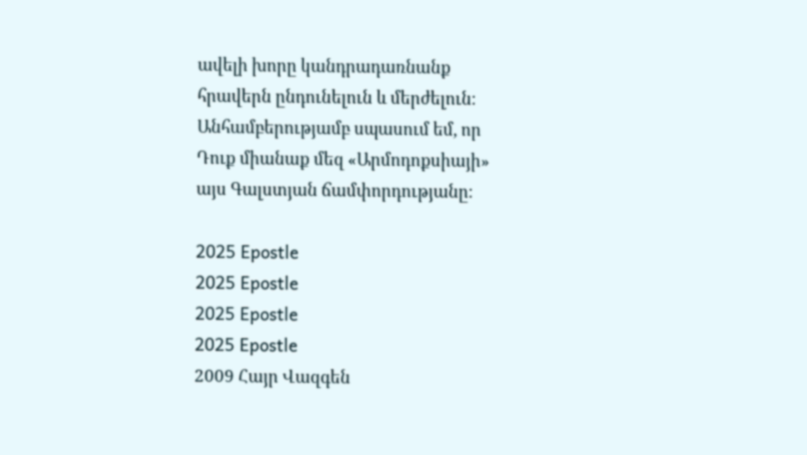ավելի խորը կանդրադառնանք հրավերն ընդունելուն և մերժելուն։ Անհամբերությամբ սպասում եմ, որ Դուք միանաք մեզ «Արմոդոքսիայի» այս Գալստյան ճամփորդությանը։

2025 Epostle
2025 Epostle
2025 Epostle
2025 Epostle
2009 Հայր Վազգեն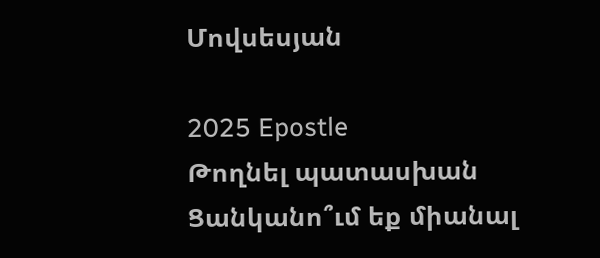Մովսեսյան

2025 Epostle
Թողնել պատասխան
Ցանկանո՞ւմ եք միանալ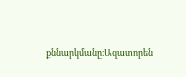քննարկմանը։Ազատորեն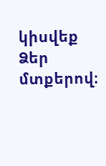կիսվեք Ձեր մտքերով։